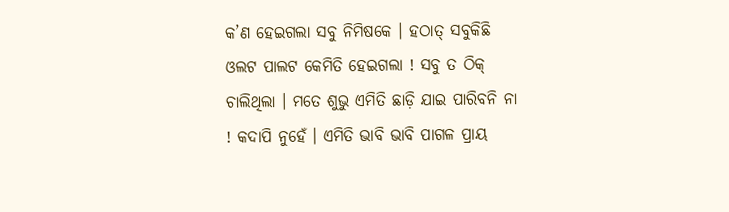କ’ଣ ହେଇଗଲା ସବୁ ନିମିଷକେ । ହଠାତ୍ ସବୁକିଛି ଓଲଟ ପାଲଟ କେମିତି ହେଇଗଲା ! ସବୁ ତ ଠିକ୍ ଚାଲିଥିଲା । ମତେ ଶୁଭୁ ଏମିତି ଛାଡ଼ି ଯାଇ ପାରିବନି ନା ! କଦାପି ନୁହେଁ । ଏମିତି ଭାବି ଭାବି ପାଗଳ ପ୍ରାୟ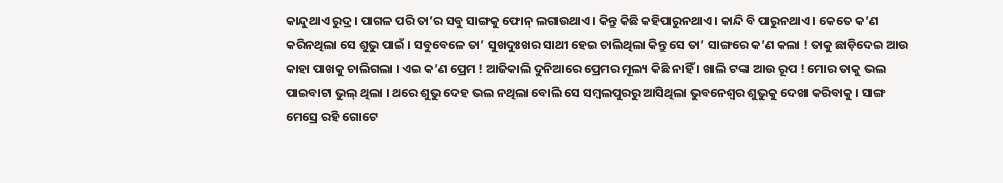କାନ୍ଦୁଥାଏ ରୁଦ୍ର । ପାଗଳ ପରି ତା’ର ସବୁ ସାଙ୍ଗକୁ ଫୋନ୍ ଲଗାଉଥାଏ । କିନ୍ତୁ କିଛି କହିପାରୁନଥାଏ । କାନ୍ଦି ବି ପାରୁନଥାଏ । କେତେ କ’ଣ କରିନଥିଲା ସେ ଶୁଭୁ ପାଇଁ । ସବୁବେଳେ ତା’ ସୁଖଦୁଃଖର ସାଥୀ ହେଇ ଚାଲିଥିଲା କିନ୍ତୁ ସେ ତା’ ସାଙ୍ଗରେ କ’ଣ କଲା ! ତାକୁ ଛାଡ଼ିଦେଇ ଆଉ କାହା ପାଖକୁ ଚାଲିଗଲା । ଏଇ କ’ଣ ପ୍ରେମ ! ଆଜିକାଲି ଦୁନିଆରେ ପ୍ରେମର ମୂଲ୍ୟ କିଛି ନାହିଁ । ଖାଲି ଟଙ୍କା ଆଉ ରୂପ ! ମୋର ତାକୁ ଭଲ ପାଇବାଟା ଭୁଲ୍ ଥିଲା । ଥରେ ଶୁଭୁ ଦେହ ଭଲ ନଥିଲା ବୋଲି ସେ ସମ୍ବଲପୁରରୁ ଆସିଥିଲା ଭୁବନେଶ୍ୱର ଶୁଭୁକୁ ଦେଖା କରିବାକୁ । ସାଙ୍ଗ ମେସ୍ରେ ରହି ଗୋଟେ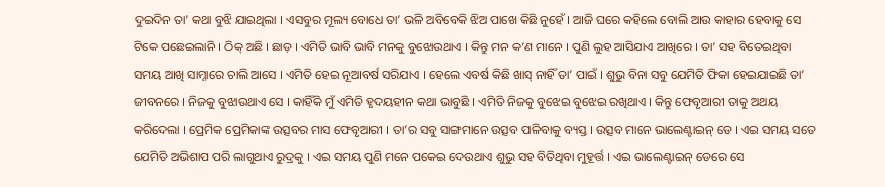ଦୁଇଦିନ ତା’ କଥା ବୁଝି ଯାଇଥିଲା । ଏସବୁର ମୂଲ୍ୟ ବୋଧେ ତା’ ଭଳି ଅବିବେକି ଝିଅ ପାଖେ କିଛି ନୁହେଁ । ଆଜି ଘରେ କହିଲେ ବୋଲି ଆଉ କାହାର ହେବାକୁ ସେ ଟିକେ ପଛେଇଲାନି । ଠିକ୍ ଅଛି । ଛାଡ଼ । ଏମିତି ଭାବି ଭାବି ମନକୁ ବୁଝୋଉଥାଏ । କିନ୍ତୁ ମନ କ’ଣ ମାନେ । ପୁଣି ଲୁହ ଆସିଯାଏ ଆଖିରେ । ତା’ ସହ ବିତେଇଥିବା ସମୟ ଆଖି ସାମ୍ନାରେ ଚାଲି ଆସେ । ଏମିତି ହେଇ ନୂଆବର୍ଷ ସରିଯାଏ । ହେଲେ ଏବର୍ଷ କିଛି ଖାସ୍ ନାହିଁ ତା’ ପାଇଁ । ଶୁଭୁ ବିନା ସବୁ ଯେମିତି ଫିକା ହେଇଯାଇଛି ତା’ ଜୀବନରେ । ନିଜକୁ ବୁଝାଉଥାଏ ସେ । କାହିଁକି ମୁଁ ଏମିତି ହୃଦୟହୀନ କଥା ଭାବୁଛି । ଏମିତି ନିଜକୁ ବୁଝେଇ ବୁଝେଇ ରଖିଥାଏ । କିନ୍ତୁ ଫେବୃଆରୀ ତାକୁ ଅଥୟ କରିଦେଲା । ପ୍ରେମିକ ପ୍ରେମିକାଙ୍କ ଉତ୍ସବର ମାସ ଫେବୃଆରୀ । ତା’ର ସବୁ ସାଙ୍ଗମାନେ ଉତ୍ସବ ପାଳିବାକୁ ବ୍ୟସ୍ତ । ଉତ୍ସବ ମାନେ ଭାଲେଣ୍ଟାଇନ୍ ଡେ । ଏଇ ସମୟ ସତେ ଯେମିତି ଅଭିଶାପ ପରି ଲାଗୁଥାଏ ରୁଦ୍ରକୁ । ଏଇ ସମୟ ପୁଣି ମନେ ପକେଇ ଦେଉଥାଏ ଶୁଭୁ ସହ ବିତିଥିବା ମୁହୂର୍ତ୍ତ । ଏଇ ଭାଲେଣ୍ଟାଇନ୍ ଡେରେ ସେ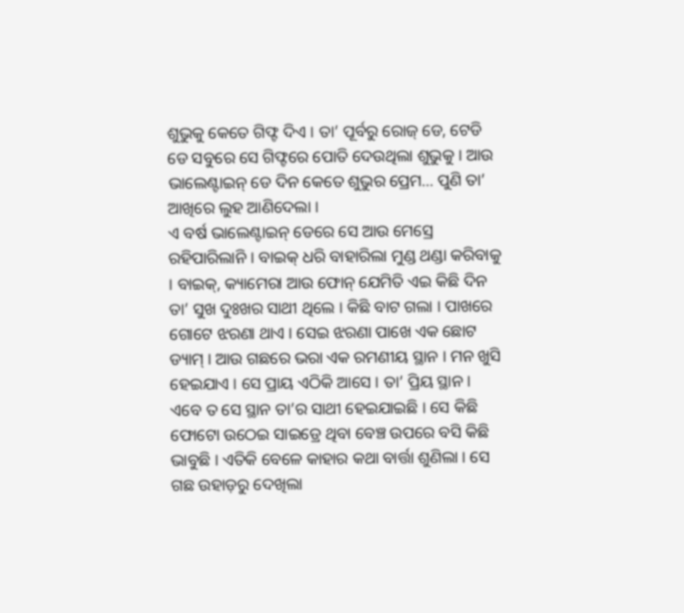ଶୁଭୁକୁ କେତେ ଗିଫ୍ଟ ଦିଏ । ତା’ ପୂର୍ବରୁ ରୋଜ୍ ଡେ, ଟେଡି ଡେ ସବୁରେ ସେ ଗିଫ୍ଟରେ ପୋତି ଦେଉଥିଲା ଶୁଭୁକୁ । ଆଉ ଭାଲେଣ୍ଟାଇନ୍ ଡେ ଦିନ କେତେ ଶୁଭୁର ପ୍ରେମ… ପୁଣି ତା’ ଆଖିରେ ଲୁହ ଆଣିଦେଲା ।
ଏ ବର୍ଷ ଭାଲେଣ୍ଟାଇନ୍ ଡେରେ ସେ ଆଉ ମେସ୍ରେ ରହିପାରିଲାନି । ବାଇକ୍ ଧରି ବାହାରିଲା ମୁଣ୍ଡ ଥଣ୍ଡା କରିବାକୁ । ବାଇକ୍, କ୍ୟାମେରା ଆଉ ଫୋନ୍ ଯେମିତି ଏଇ କିଛି ଦିନ ତା’ ସୁଖ ଦୁଃଖର ସାଥୀ ଥିଲେ । କିଛି ବାଟ ଗଲା । ପାଖରେ ଗୋଟେ ଝରଣା ଥାଏ । ସେଇ ଝରଣା ପାଖେ ଏକ ଛୋଟ ଡ୍ୟାମ୍ । ଆଉ ଗଛରେ ଭରା ଏକ ରମଣୀୟ ସ୍ଥାନ । ମନ ଖୁସି ହେଇଯାଏ । ସେ ପ୍ରାୟ ଏଠିକି ଆସେ । ତା’ ପ୍ରିୟ ସ୍ଥାନ । ଏବେ ତ ସେ ସ୍ଥାନ ତା’ର ସାଥୀ ହେଇଯାଇଛି । ସେ କିଛି ଫୋଟୋ ଉଠେଇ ସାଇଡ୍ରେ ଥିବା ବେଞ୍ଚ ଉପରେ ବସି କିଛି ଭାବୁଛି । ଏତିକି ବେଳେ କାହାର କଥା ବାର୍ତ୍ତା ଶୁଣିଲା । ସେ ଗଛ ଉହାଡ଼ରୁ ଦେଖିଲା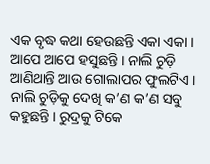ଏକ ବୃଦ୍ଧ କଥା ହେଉଛନ୍ତି ଏକା ଏକା । ଆପେ ଆପେ ହସୁଛନ୍ତି । ନାଲି ଚୁଡ଼ି ଆଣିଥାନ୍ତି ଆଉ ଗୋଲାପର ଫୁଲଟିଏ । ନାଲି ଚୁଡ଼ିକୁ ଦେଖି କ’ଣ କ’ଣ ସବୁ କହୁଛନ୍ତି । ରୁଦ୍ରକୁ ଟିକେ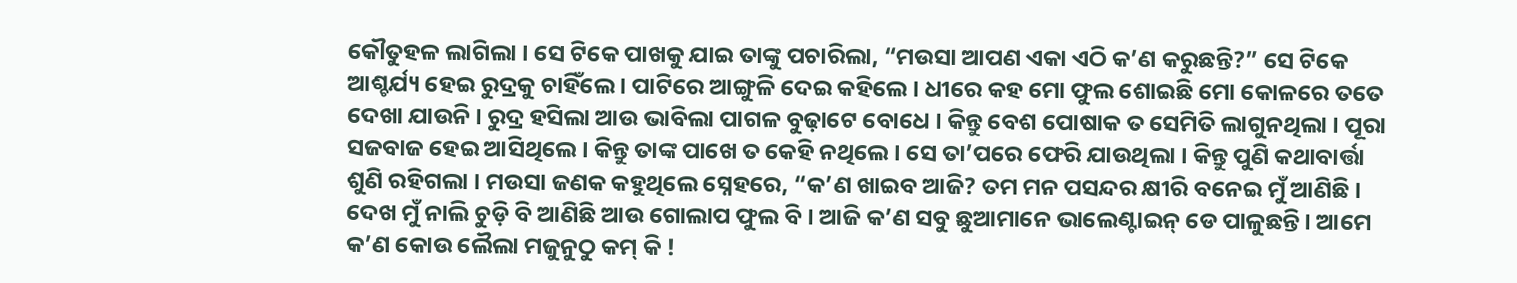କୌତୁହଳ ଲାଗିଲା । ସେ ଟିକେ ପାଖକୁ ଯାଇ ତାଙ୍କୁ ପଚାରିଲା, “ମଉସା ଆପଣ ଏକା ଏଠି କ’ଣ କରୁଛନ୍ତି?” ସେ ଟିକେ ଆଶ୍ଚର୍ଯ୍ୟ ହେଇ ରୁଦ୍ରକୁ ଚାହିଁଲେ । ପାଟିରେ ଆଙ୍ଗୁଳି ଦେଇ କହିଲେ । ଧୀରେ କହ ମୋ ଫୁଲ ଶୋଇଛି ମୋ କୋଳରେ ତତେ ଦେଖା ଯାଉନି । ରୁଦ୍ର ହସିଲା ଆଉ ଭାବିଲା ପାଗଳ ବୁଢ଼ାଟେ ବୋଧେ । କିନ୍ତୁ ବେଶ ପୋଷାକ ତ ସେମିତି ଲାଗୁନଥିଲା । ପୂରା ସଜବାଜ ହେଇ ଆସିଥିଲେ । କିନ୍ତୁ ତାଙ୍କ ପାଖେ ତ କେହି ନଥିଲେ । ସେ ତା’ପରେ ଫେରି ଯାଉଥିଲା । କିନ୍ତୁ ପୁଣି କଥାବାର୍ତ୍ତା ଶୁଣି ରହିଗଲା । ମଉସା ଜଣକ କହୁଥିଲେ ସ୍ନେହରେ, “କ’ଣ ଖାଇବ ଆଜି? ତମ ମନ ପସନ୍ଦର କ୍ଷୀରି ବନେଇ ମୁଁ ଆଣିଛି । ଦେଖ ମୁଁ ନାଲି ଚୁଡ଼ି ବି ଆଣିଛି ଆଉ ଗୋଲାପ ଫୁଲ ବି । ଆଜି କ’ଣ ସବୁ ଛୁଆମାନେ ଭାଲେଣ୍ଟାଇନ୍ ଡେ ପାଳୁଛନ୍ତି । ଆମେ କ’ଣ କୋଉ ଲୈଲା ମଜୁନୁଠୁ କମ୍ କି !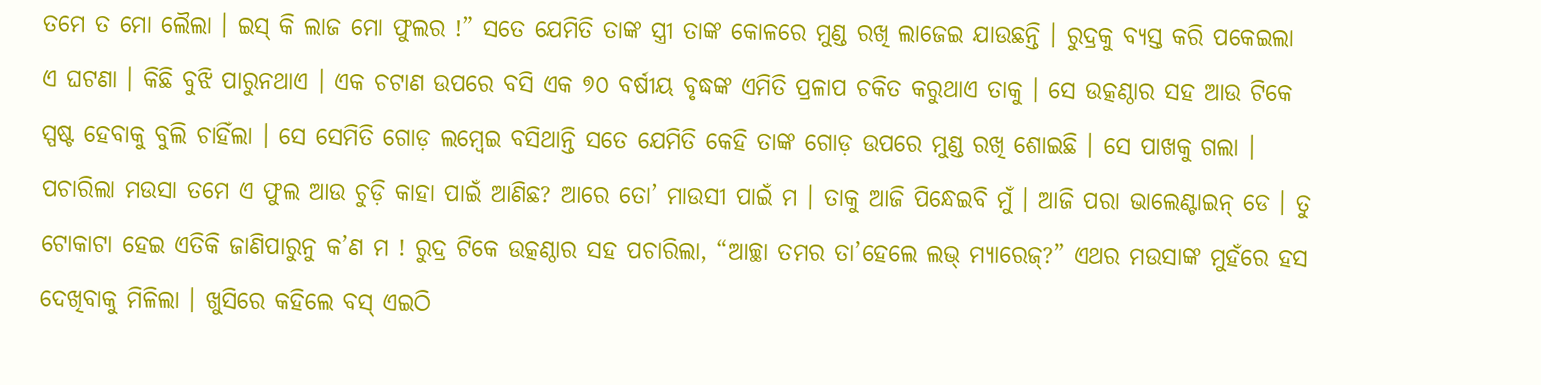ତମେ ତ ମୋ ଲୈଲା । ଇସ୍ କି ଲାଜ ମୋ ଫୁଲର !” ସତେ ଯେମିତି ତାଙ୍କ ସ୍ତ୍ରୀ ତାଙ୍କ କୋଳରେ ମୁଣ୍ଡ ରଖି ଲାଜେଇ ଯାଉଛନ୍ତି । ରୁଦ୍ରକୁ ବ୍ୟସ୍ତ କରି ପକେଇଲା ଏ ଘଟଣା । କିଛି ବୁଝି ପାରୁନଥାଏ । ଏକ ଚଟାଣ ଉପରେ ବସି ଏକ ୭୦ ବର୍ଷୀୟ ବୃଦ୍ଧଙ୍କ ଏମିତି ପ୍ରଳାପ ଚକିତ କରୁଥାଏ ତାକୁ । ସେ ଉତ୍କଣ୍ଠାର ସହ ଆଉ ଟିକେ ସ୍ପଷ୍ଟ ହେବାକୁ ବୁଲି ଚାହିଁଲା । ସେ ସେମିତି ଗୋଡ଼ ଲମ୍ବେଇ ବସିଥାନ୍ତି ସତେ ଯେମିତି କେହି ତାଙ୍କ ଗୋଡ଼ ଉପରେ ମୁଣ୍ଡ ରଖି ଶୋଇଛି । ସେ ପାଖକୁ ଗଲା । ପଚାରିଲା ମଉସା ତମେ ଏ ଫୁଲ ଆଉ ଚୁଡ଼ି କାହା ପାଇଁ ଆଣିଛ? ଆରେ ତୋ’ ମାଉସୀ ପାଇଁ ମ । ତାକୁ ଆଜି ପିନ୍ଧେଇବି ମୁଁ । ଆଜି ପରା ଭାଲେଣ୍ଟାଇନ୍ ଡେ । ତୁ ଟୋକାଟା ହେଇ ଏତିକି ଜାଣିପାରୁନୁ କ’ଣ ମ ! ରୁଦ୍ର ଟିକେ ଉତ୍କଣ୍ଠାର ସହ ପଚାରିଲା, “ଆଚ୍ଛା ତମର ତା’ହେଲେ ଲଭ୍ ମ୍ୟାରେଜ୍?” ଏଥର ମଉସାଙ୍କ ମୁହଁରେ ହସ ଦେଖିବାକୁ ମିଳିଲା । ଖୁସିରେ କହିଲେ ବସ୍ ଏଇଠି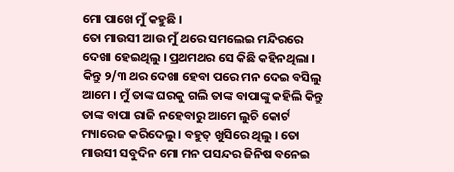ମୋ ପାଖେ ମୁଁ କହୁଛି ।
ତୋ ମାଉସୀ ଆଉ ମୁଁ ଥରେ ସମଲେଇ ମନ୍ଦିରରେ ଦେଖା ହେଇଥିଲୁ । ପ୍ରଥମଥର ସେ କିଛି କହିନଥିଲା । କିନ୍ତୁ ୨/୩ ଥର ଦେଖା ହେବା ପରେ ମନ ଦେଇ ବସିଲୁ ଆମେ । ମୁଁ ତାଙ୍କ ଘରକୁ ଗଲି ତାଙ୍କ ବାପାଙ୍କୁ କହିଲି କିନ୍ତୁ ତାଙ୍କ ବାପା ରାଜି ନହେବାରୁ ଆମେ ଲୁଚି କୋର୍ଟ ମ୍ୟାରେଜ କରିଦେଲୁ । ବହୁତ୍ ଖୁସିରେ ଥିଲୁ । ତୋ ମାଉସୀ ସବୁଦିନ ମୋ ମନ ପସନ୍ଦର ଜିନିଷ ବନେଇ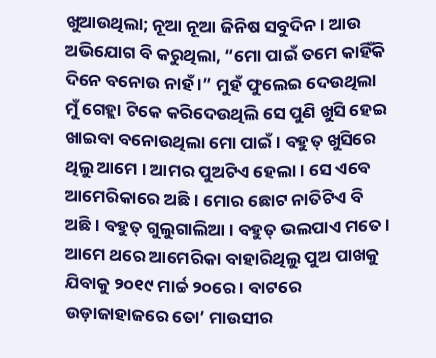ଖୁଆଉଥିଲା; ନୂଆ ନୂଆ ଜିନିଷ ସବୁଦିନ । ଆଉ ଅଭିଯୋଗ ବି କରୁଥିଲା, “ମୋ ପାଇଁ ତମେ କାହିଁକି ଦିନେ ବନୋଉ ନାହଁ ।” ମୁହଁ ଫୁଲେଇ ଦେଉଥିଲା ମୁଁ ଗେହ୍ଲା ଟିକେ କରିଦେଉଥିଲି ସେ ପୁଣି ଖୁସି ହେଇ ଖାଇବା ବନୋଉଥିଲା ମୋ ପାଇଁ । ବହୁତ୍ ଖୁସିରେ ଥିଲୁ ଆମେ । ଆମର ପୁଅଟିଏ ହେଲା । ସେ ଏବେ ଆମେରିକାରେ ଅଛି । ମୋର ଛୋଟ ନାତିଟିଏ ବି ଅଛି । ବହୁତ୍ ଗୁଲୁଗାଲିଆ । ବହୁତ୍ ଭଲପାଏ ମତେ । ଆମେ ଥରେ ଆମେରିକା ବାହାରିଥିଲୁ ପୁଅ ପାଖକୁ ଯିବାକୁ ୨୦୧୯ ମାର୍ଚ୍ଚ ୨୦ରେ । ବାଟରେ ଉଡ଼ାଜାହାଜରେ ତୋ’ ମାଉସୀର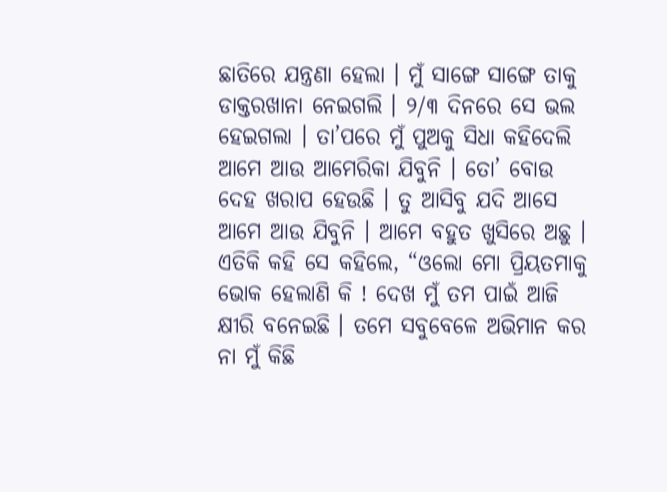ଛାତିରେ ଯନ୍ତ୍ରଣା ହେଲା । ମୁଁ ସାଙ୍ଗେ ସାଙ୍ଗେ ତାକୁ ଡାକ୍ତରଖାନା ନେଇଗଲି । ୨/୩ ଦିନରେ ସେ ଭଲ ହେଇଗଲା । ତା’ପରେ ମୁଁ ପୁଅକୁ ସିଧା କହିଦେଲି ଆମେ ଆଉ ଆମେରିକା ଯିବୁନି । ତୋ’ ବୋଉ ଦେହ ଖରାପ ହେଉଛି । ତୁ ଆସିବୁ ଯଦି ଆସେ ଆମେ ଆଉ ଯିବୁନି । ଆମେ ବହୁତ ଖୁସିରେ ଅଛୁ । ଏତିକି କହି ସେ କହିଲେ, “ଓଲୋ ମୋ ପ୍ରିୟତମାକୁ ଭୋକ ହେଲାଣି କି ! ଦେଖ ମୁଁ ତମ ପାଇଁ ଆଜି କ୍ଷୀରି ବନେଇଛି । ତମେ ସବୁବେଳେ ଅଭିମାନ କର ନା ମୁଁ କିଛି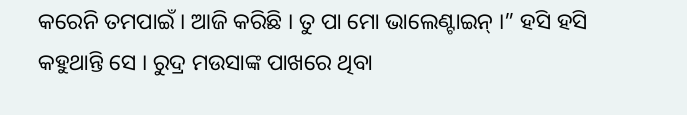କରେନି ତମପାଇଁ । ଆଜି କରିଛି । ତୁ ପା ମୋ ଭାଲେଣ୍ଟାଇନ୍ ।” ହସି ହସି କହୁଥାନ୍ତି ସେ । ରୁଦ୍ର ମଉସାଙ୍କ ପାଖରେ ଥିବା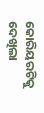କୋରିୟରଟିକୁ ଦେଖିଲା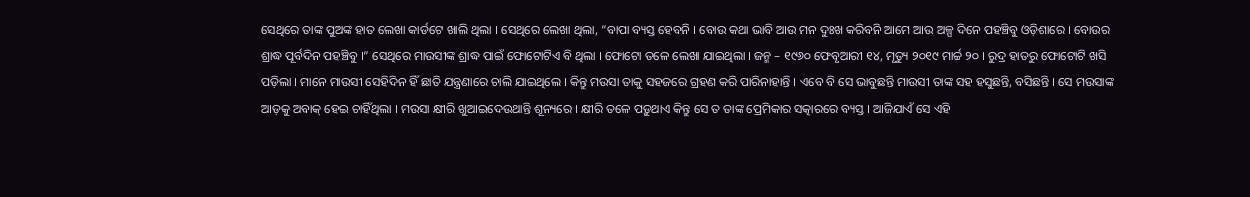ସେଥିରେ ତାଙ୍କ ପୁଅଙ୍କ ହାତ ଲେଖା କାର୍ଡଟେ ଖାଲି ଥିଲା । ସେଥିରେ ଲେଖା ଥିଲା, “ବାପା ବ୍ୟସ୍ତ ହେବନି । ବୋଉ କଥା ଭାବି ଆଉ ମନ ଦୁଃଖ କରିବନି ଆମେ ଆଉ ଅଳ୍ପ ଦିନେ ପହଞ୍ଚିବୁ ଓଡ଼ିଶାରେ । ବୋଉର ଶ୍ରାଦ୍ଧ ପୂର୍ବଦିନ ପହଞ୍ଚିବୁ ।” ସେଥିରେ ମାଉସୀଙ୍କ ଶ୍ରାଦ୍ଧ ପାଇଁ ଫୋଟୋଟିଏ ବି ଥିଲା । ଫୋଟୋ ତଳେ ଲେଖା ଯାଇଥିଲା । ଜନ୍ମ – ୧୯୬୦ ଫେବୃଆରୀ ୧୪, ମୃତ୍ୟୁ ୨୦୧୯ ମାର୍ଚ୍ଚ ୨୦ । ରୁଦ୍ର ହାତରୁ ଫୋଟୋଟି ଖସି ପଡ଼ିଲା । ମାନେ ମାଉସୀ ସେହିଦିନ ହିଁ ଛାତି ଯନ୍ତ୍ରଣାରେ ଚାଲି ଯାଇଥିଲେ । କିନ୍ତୁ ମଉସା ତାକୁ ସହଜରେ ଗ୍ରହଣ କରି ପାରିନାହାନ୍ତି । ଏବେ ବି ସେ ଭାବୁଛନ୍ତି ମାଉସୀ ତାଙ୍କ ସହ ହସୁଛନ୍ତି, ବସିଛନ୍ତି । ସେ ମଉସାଙ୍କ ଆଡ଼କୁ ଅବାକ୍ ହେଇ ଚାହିଁଥିଲା । ମଉସା କ୍ଷୀରି ଖୁଆଇଦେଉଥାନ୍ତି ଶୂନ୍ୟରେ । କ୍ଷୀରି ତଳେ ପଡ଼ୁଥାଏ କିନ୍ତୁ ସେ ତ ତାଙ୍କ ପ୍ରେମିକାର ସତ୍କାରରେ ବ୍ୟସ୍ତ । ଆଜିଯାଏଁ ସେ ଏହି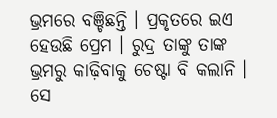ଭ୍ରମରେ ବଞ୍ଚିଛନ୍ତି । ପ୍ରକୃତରେ ଇଏ ହେଉଛି ପ୍ରେମ । ରୁଦ୍ର ତାଙ୍କୁ ତାଙ୍କ ଭ୍ରମରୁ କାଢ଼ିବାକୁ ଚେଷ୍ଟା ବି କଲାନି । ସେ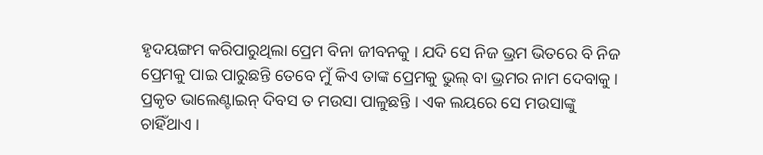ହୃଦୟଙ୍ଗମ କରିପାରୁଥିଲା ପ୍ରେମ ବିନା ଜୀବନକୁ । ଯଦି ସେ ନିଜ ଭ୍ରମ ଭିତରେ ବି ନିଜ ପ୍ରେମକୁ ପାଇ ପାରୁଛନ୍ତି ତେବେ ମୁଁ କିଏ ତାଙ୍କ ପ୍ରେମକୁ ଭୁଲ୍ ବା ଭ୍ରମର ନାମ ଦେବାକୁ । ପ୍ରକୃତ ଭାଲେଣ୍ଟାଇନ୍ ଦିବସ ତ ମଉସା ପାଳୁଛନ୍ତି । ଏକ ଲୟରେ ସେ ମଉସାଙ୍କୁ ଚାହିଁଥାଏ ।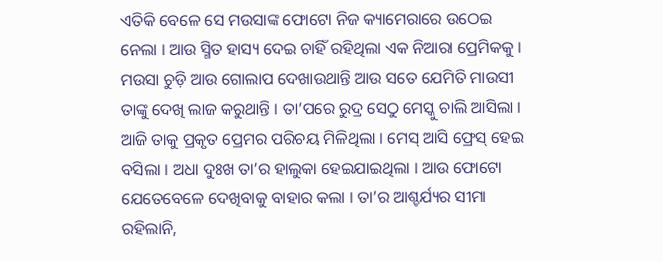ଏତିକି ବେଳେ ସେ ମଉସାଙ୍କ ଫୋଟୋ ନିଜ କ୍ୟାମେରାରେ ଉଠେଇ ନେଲା । ଆଉ ସ୍ମିତ ହାସ୍ୟ ଦେଇ ଚାହିଁ ରହିଥିଲା ଏକ ନିଆରା ପ୍ରେମିକକୁ । ମଉସା ଚୁଡ଼ି ଆଉ ଗୋଲାପ ଦେଖାଉଥାନ୍ତି ଆଉ ସତେ ଯେମିତି ମାଉସୀ ତାଙ୍କୁ ଦେଖି ଲାଜ କରୁଥାନ୍ତି । ତା’ପରେ ରୁଦ୍ର ସେଠୁ ମେସ୍କୁ ଚାଲି ଆସିଲା । ଆଜି ତାକୁ ପ୍ରକୃତ ପ୍ରେମର ପରିଚୟ ମିଳିଥିଲା । ମେସ୍ ଆସି ଫ୍ରେସ୍ ହେଇ ବସିଲା । ଅଧା ଦୁଃଖ ତା’ର ହାଲୁକା ହେଇଯାଇଥିଲା । ଆଉ ଫୋଟୋ ଯେତେବେଳେ ଦେଖିବାକୁ ବାହାର କଲା । ତା’ର ଆଶ୍ଚର୍ଯ୍ୟର ସୀମା ରହିଲାନି,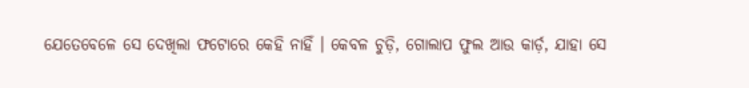ଯେତେବେଳେ ସେ ଦେଖିଲା ଫଟୋରେ କେହି ନାହିଁ । କେବଳ ଚୁଡ଼ି, ଗୋଲାପ ଫୁଲ ଆଉ କାର୍ଡ଼, ଯାହା ସେ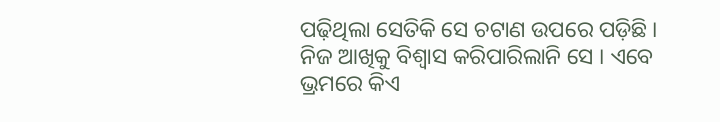ପଢ଼ିଥିଲା ସେତିକି ସେ ଚଟାଣ ଉପରେ ପଡ଼ିଛି । ନିଜ ଆଖିକୁ ବିଶ୍ୱାସ କରିପାରିଲାନି ସେ । ଏବେ ଭ୍ରମରେ କିଏ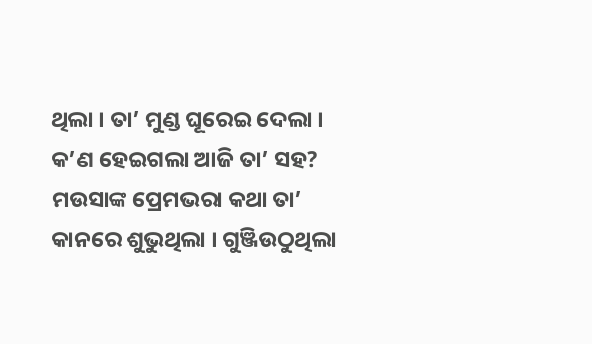ଥିଲା । ତା’ ମୁଣ୍ଡ ଘୂରେଇ ଦେଲା । କ’ଣ ହେଇଗଲା ଆଜି ତା’ ସହ? ମଉସାଙ୍କ ପ୍ରେମଭରା କଥା ତା’ କାନରେ ଶୁଭୁଥିଲା । ଗୁଞ୍ଜିଉଠୁଥିଲା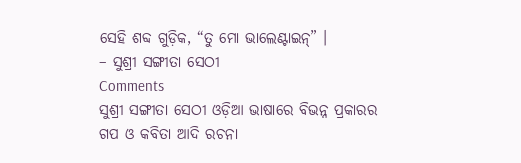ସେହି ଶବ୍ଦ ଗୁଡ଼ିକ, “ତୁ ମୋ ଭାଲେଣ୍ଟାଇନ୍” ।
– ସୁଶ୍ରୀ ସଙ୍ଗୀତା ସେଠୀ
Comments
ସୁଶ୍ରୀ ସଙ୍ଗୀତା ସେଠୀ ଓଡ଼ିଆ ଭାଷାରେ ବିଭନ୍ନ ପ୍ରକାରର ଗପ ଓ କବିତା ଆଦି ରଚନା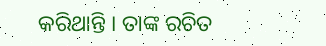କରିଥାନ୍ତି । ତାଙ୍କ ରଚିତ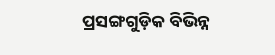ପ୍ରସଙ୍ଗଗୁଡ଼ିକ ବିଭିନ୍ନ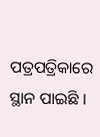ପତ୍ରପତ୍ରିକାରେ ସ୍ଥାନ ପାଇଛି ।